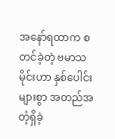အနော်ရထာက စတင်ခဲ့တဲ့ ဗမာသမိုင်းဟာ နှစ်ပေါင်းများစွာ အတည်အတံ့ရှိခဲ့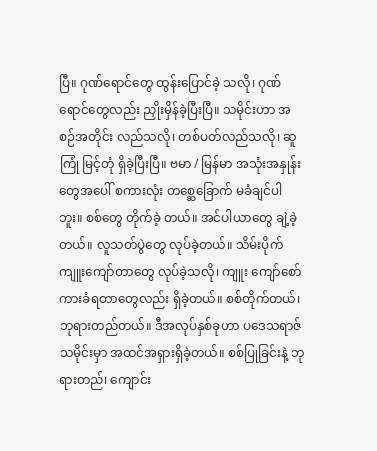ပြီ။ ဂုဏ်ရောင်တွေ ထွန်းပြောင်ခဲ့ သလို၊ ဂုဏ်ရောင်တွေလည်း ညှိုးမှိန်ခဲ့ပြီးပြီ။ သမိုင်းဟာ အစဉ်အတိုင်း လည်သလို၊ တစ်ပတ်လည်သလို၊ ဆူကြုံ မြင့်တုံ ရှိခဲ့ပြီးပြီ။ ဗမာ / မြန်မာ အသုံးအနှုန်းတွေအပေါ် စကားလုံး တစ္ဆေခြောက် မခံချင်ပါဘူး။ စစ်တွေ တိုက်ခဲ့ တယ်။ အင်ပါယာတွေ ချဲ့ခဲ့တယ်။ လူသတ်ပွဲတွေ လုပ်ခဲ့တယ်။ သိမ်းပိုက်ကျူးကျော်တာတွေ လုပ်ခဲ့သလို၊ ကျူး ကျော်စော်ကားခံရတာတွေလည်း ရှိခဲ့တယ်။ စစ်တိုက်တယ်၊ ဘုရားတည်တယ်။ ဒီအလုပ်နှစ်ခုဟာ ပဒေသရာဇ် သမိုင်းမှာ အထင်အရှားရှိခဲ့တယ်။ စစ်ပြုခြင်းနဲ့ ဘုရားတည်၊ ကျောင်း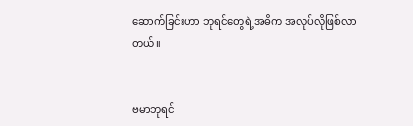ဆောက်ခြင်းဟာ ဘုရင်တွေရဲ့အဓိက အလုပ်လိုဖြစ်လာတယ်။


ဗမာဘုရင်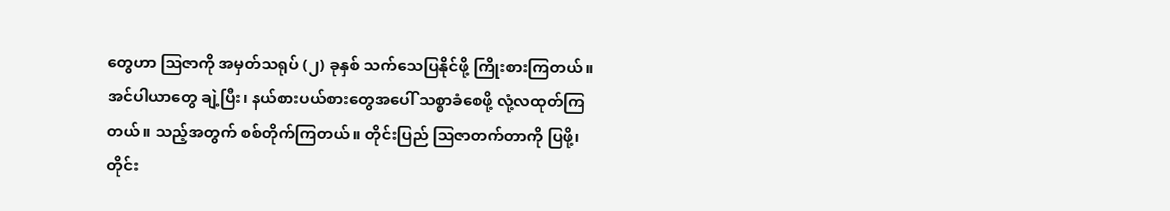တွေဟာ ဩဇာကို အမှတ်သရုပ် (၂) ခုနှစ် သက်သေပြနိုင်ဖို့ ကြိုးစားကြတယ်။ အင်ပါယာတွေ ချဲ့ပြီး၊ နယ်စားပယ်စားတွေအပေါ် သစ္စာခံစေဖို့ လုံ့လထုတ်ကြတယ်။ သည့်အတွက် စစ်တိုက်ကြတယ်။ တိုင်းပြည် ဩဇာတက်တာကို ပြဖို့၊ တိုင်း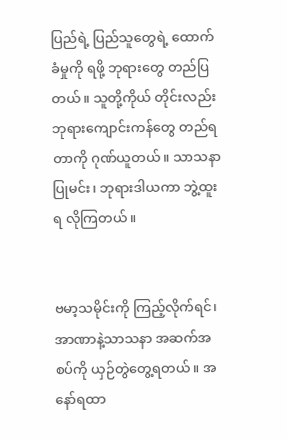ပြည်ရဲ့ ပြည်သူတွေရဲ့ ထောက်ခံမှုကို ရဖို့ ဘုရားတွေ တည်ပြတယ်။ သူတို့ကိုယ် တိုင်းလည်း ဘုရားကျောင်းကန်တွေ တည်ရတာကို ဂုဏ်ယူတယ်။ သာသနာပြုမင်း၊ ဘုရားဒါယကာ ဘွဲ့ထူးရ လိုကြတယ်။


ဗမာ့သမိုင်းကို ကြည့်လိုက်ရင်၊ အာဏာနဲ့သာသနာ အဆက်အစပ်ကို ယှဉ်တွဲတွေ့ရတယ်။ အနော်ရထာ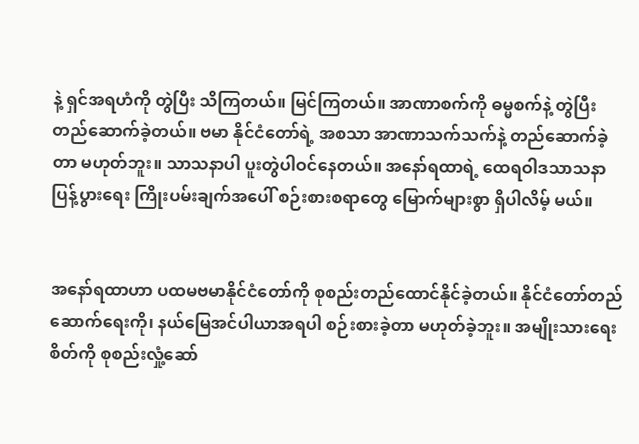နဲ့ ရှင်အရဟံကို တွဲပြီး သိကြတယ်။ မြင်ကြတယ်။ အာဏာစက်ကို ဓမ္မစက်နဲ့ တွဲပြီး တည်ဆောက်ခဲ့တယ်။ ဗမာ နိုင်ငံတော်ရဲ့ အစသာ အာဏာသက်သက်နဲ့ တည်ဆောက်ခဲ့တာ မဟုတ်ဘူး။ သာသနာပါ ပူးတွဲပါဝင်နေတယ်။ အနော်ရထာရဲ့ ထေရဝါဒသာသနာ ပြန့်ပွားရေး ကြိုးပမ်းချက်အပေါ် စဉ်းစားစရာတွေ မြောက်များစွာ ရှိပါလိမ့် မယ်။


အနော်ရထာဟာ ပထမဗမာနိုင်ငံတော်ကို စုစည်းတည်ထောင်နိုင်ခဲ့တယ်။ နိုင်ငံတော်တည်ဆောက်ရေးကို၊ နယ်မြေအင်ပါယာအရပါ စဉ်းစားခဲ့တာ မဟုတ်ခဲ့ဘူး။ အမျိုးသားရေးစိတ်ကို စုစည်းလှုံ့ဆော်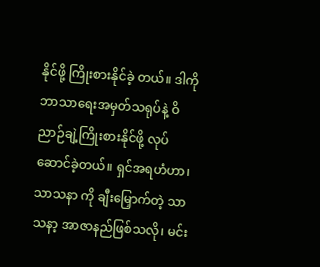နိုင်ဖို့ ကြိုးစားနိုင်ခဲ့ တယ်။ ဒါကို ဘာသာရေးအမှတ်သရုပ်နဲ့ ဝိညာဉ်ချဲ့ကြိုးစားနိုင်ဖို့ လုပ်ဆောင်ခဲ့တယ်။ ရှင်အရဟံဟာ၊ သာသနာ ကို ချီးမြှောက်တဲ့ သာသနာ့ အာဇာနည်ဖြစ်သလို၊ မင်း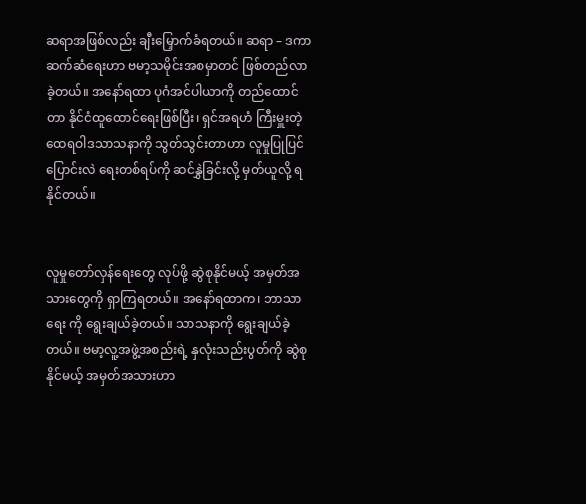ဆရာအဖြစ်လည်း ချီးမြှောက်ခံရတယ်။ ဆရာ – ဒကာ ဆက်ဆံရေးဟာ ဗမာ့သမိုင်းအစမှာတင် ဖြစ်တည်လာခဲ့တယ်။ အနော်ရထာ ပုဂံအင်ပါယာကို တည်ထောင်တာ နိုင်ငံထူထောင်ရေးဖြစ်ပြီး၊ ရှင်အရဟံ ကြီးမှူးတဲ့ ထေရဝါဒသာသနာကို သွတ်သွင်းတာဟာ လူမှုပြုပြင်ပြောင်းလဲ ရေးတစ်ရပ်ကို ဆင်နွှဲခြင်းလို့ မှတ်ယူလို့ ရနိုင်တယ်။


လူမှုတော်လှန်ရေးတွေ လုပ်ဖို့ ဆွဲစုနိုင်မယ့် အမှတ်အသားတွေကို ရှာကြရတယ်။ အနော်ရထာက၊ ဘာသာရေး ကို ရွေးချယ်ခဲ့တယ်။ သာသနာကို ရွေးချယ်ခဲ့တယ်။ ဗမာ့လူ့အဖွဲ့အစည်းရဲ့ နှလုံးသည်းပွတ်ကို ဆွဲစုနိုင်မယ့် အမှတ်အသားဟာ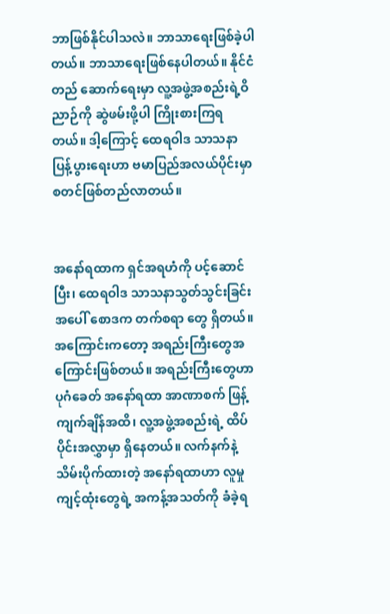ဘာဖြစ်နိုင်ပါသလဲ။ ဘာသာရေးဖြစ်ခဲ့ပါတယ်။ ဘာသာရေးဖြစ်နေပါတယ်။ နိုင်ငံတည် ဆောက်ရေးမှာ လူ့အဖွဲ့အစည်းရဲ့ဝိညာဉ်ကို ဆွဲဖမ်းဖို့ပါ ကြိုးစားကြရတယ်။ ဒါ့ကြောင့် ထေရဝါဒ သာသနာ ပြန့်ပွားရေးဟာ ဗမာပြည်အလယ်ပိုင်းမှာ စတင်ဖြစ်တည်လာတယ်။


အနော်ရထာက ရှင်အရဟံကို ပင့်ဆောင်ပြီး၊ ထေရဝါဒ သာသနာသွတ်သွင်းခြင်းအပေါ် စောဒက တက်စရာ တွေ ရှိတယ်။ အကြောင်းကတော့ အရည်းကြီးတွေအကြောင်းဖြစ်တယ်။ အရည်းကြီးတွေဟာ ပုဂံခေတ် အနော်ရထာ အာဏာစက် ဖြန့်ကျက်ချိန်အထိ၊ လူ့အဖွဲ့အစည်းရဲ့ ထိပ်ပိုင်းအလွှာမှာ ရှိနေတယ်။ လက်နက်နဲ့ သိမ်းပိုက်ထားတဲ့ အနော်ရထာဟာ လူမှုကျင့်ထုံးတွေရဲ့ အကန့်အသတ်ကို ခံခဲ့ရ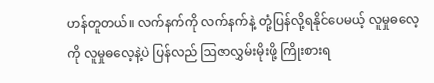ဟန်တူတယ်။ လက်နက်ကို လက်နက်နဲ့ တုံ့ပြန်လို့ရနိုင်ပေမယ့် လူမှုဓလေ့ကို လူမှုဓလေ့နဲ့ပဲ ပြန်လည် ဩဇာလွှမ်းမိုးဖို့ ကြိုးစားရ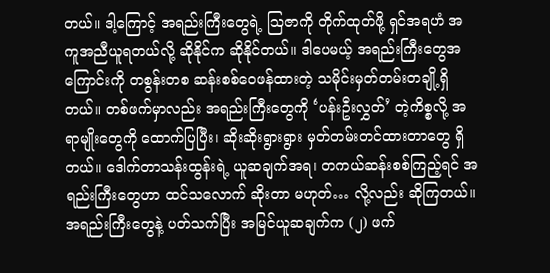တယ်။ ဒါ့ကြောင့် အရည်းကြီးတွေရဲ့ ဩဇာကို တိုက်ထုတ်ဖို့ ရှင်အရဟံ အကူအညီယူရတယ်လို့ ဆိုနိုင်က ဆိုနိုင်တယ်။ ဒါပေမယ့် အရည်းကြီးတွေအကြောင်းကို တစွန်းတစ ဆန်းစစ်ဝေဖန်ထားတဲ့ သမိုင်းမှတ်တမ်းတချို့ရှိတယ်။ တစ်ဖက်မှာလည်း အရည်းကြီးတွေကို ‘ပန်းဦးလွှတ်’ တဲ့ကိစ္စလို့ အရာမျိုးတွေကို ထောက်ပြပြီး၊ ဆိုးဆိုးရွားရွား မှတ်တမ်းတင်ထားတာတွေ ရှိတယ်။ ဒေါက်တာသန်းထွန်းရဲ့ ယူဆချက်အရ၊ တကယ်ဆန်းစစ်ကြည့်ရင် အရည်းကြီးတွေဟာ ထင်သလောက် ဆိုးတာ မဟုတ်… လို့လည်း ဆိုကြတယ်။ အရည်းကြီးတွေနဲ့ ပတ်သက်ပြီး အမြင်ယူဆချက်က (၂) ဖက်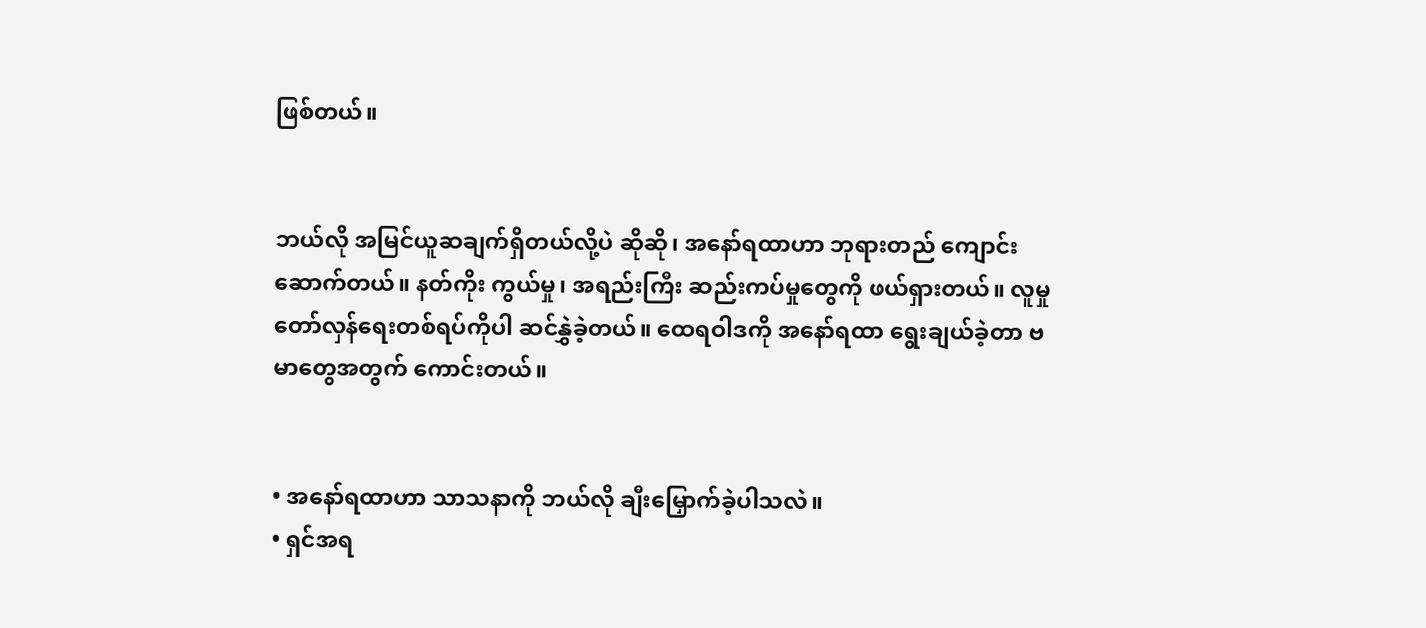ဖြစ်တယ်။


ဘယ်လို အမြင်ယူဆချက်ရှိတယ်လို့ပဲ ဆိုဆို၊ အနော်ရထာဟာ ဘုရားတည် ကျောင်းဆောက်တယ်။ နတ်ကိုး ကွယ်မှု၊ အရည်းကြီး ဆည်းကပ်မှုတွေကို ဖယ်ရှားတယ်။ လူမှုတော်လှန်ရေးတစ်ရပ်ကိုပါ ဆင်နွှဲခဲ့တယ်။ ထေရဝါဒကို အနော်ရထာ ရွေးချယ်ခဲ့တာ ဗမာတွေအတွက် ကောင်းတယ်။


• အနော်ရထာဟာ သာသနာကို ဘယ်လို ချီးမြှောက်ခဲ့ပါသလဲ။
• ရှင်အရ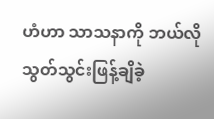ဟံဟာ သာသနာကို ဘယ်လို သွတ်သွင်းဖြန့်ချိခဲ့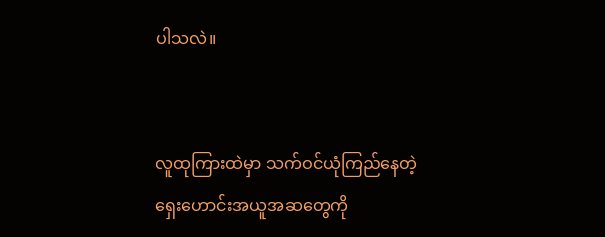ပါသလဲ။


လူထုကြားထဲမှာ သက်ဝင်ယုံကြည်နေတဲ့ ရှေးဟောင်းအယူအဆတွေကို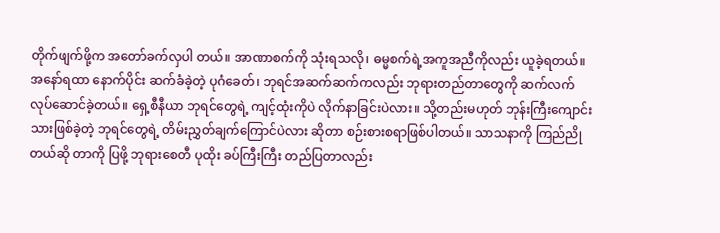တိုက်ဖျက်ဖို့က အတော်ခက်လှပါ တယ်။ အာဏာစက်ကို သုံးရသလို၊ ဓမ္မစက်ရဲ့အကူအညီကိုလည်း ယူခဲ့ရတယ်။ အနော်ရထာ နောက်ပိုင်း ဆက်ခံခဲ့တဲ့ ပုဂံခေတ်၊ ဘုရင်အဆက်ဆက်ကလည်း ဘုရားတည်တာတွေကို ဆက်လက်လုပ်ဆောင်ခဲ့တယ်။ ရှေ့စီနီယာ ဘုရင်တွေရဲ့ ကျင့်ထုံးကိုပဲ လိုက်နာခြင်းပဲလား။ သို့တည်းမဟုတ် ဘုန်းကြီးကျောင်းသားဖြစ်ခဲ့တဲ့ ဘုရင်တွေရဲ့ တိမ်းညွှတ်ချက်ကြောင်ပဲလား ဆိုတာ စဉ်းစားစရာဖြစ်ပါတယ်။ သာသနာကို ကြည်ညိုတယ်ဆို တာကို ပြဖို့ ဘုရားစေတီ ပုထိုး ခပ်ကြီးကြီး တည်ပြတာလည်း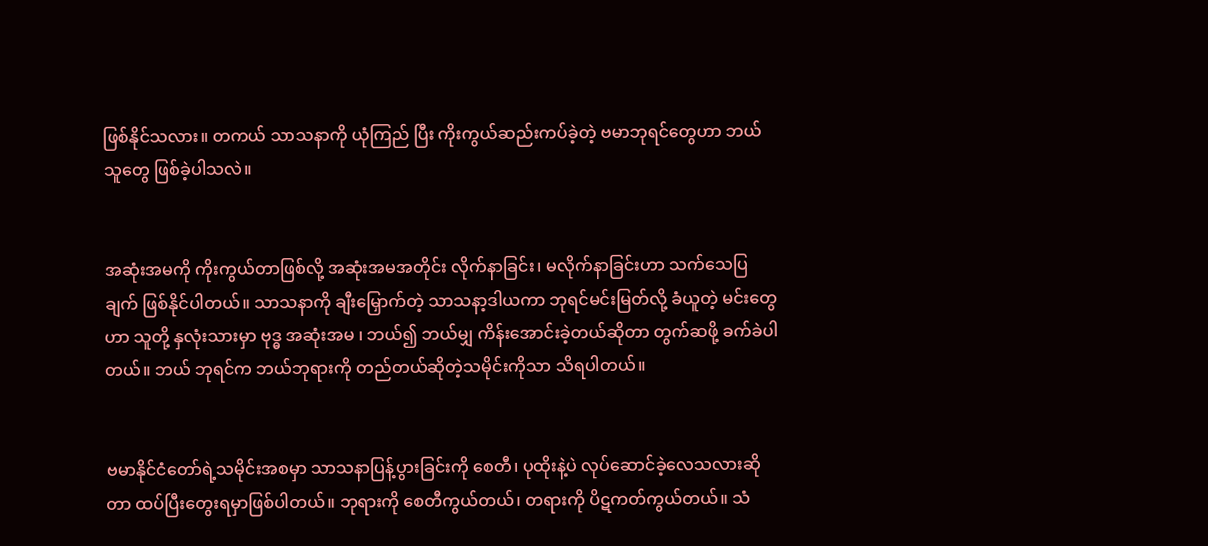ဖြစ်နိုင်သလား။ တကယ် သာသနာကို ယုံကြည် ပြီး ကိုးကွယ်ဆည်းကပ်ခဲ့တဲ့ ဗမာဘုရင်တွေဟာ ဘယ်သူတွေ ဖြစ်ခဲ့ပါသလဲ။


အဆုံးအမကို ကိုးကွယ်တာဖြစ်လို့ အဆုံးအမအတိုင်း လိုက်နာခြင်း၊ မလိုက်နာခြင်းဟာ သက်သေပြချက် ဖြစ်နိုင်ပါတယ်။ သာသနာကို ချီးမြှောက်တဲ့ သာသနာ့ဒါယကာ ဘုရင်မင်းမြတ်လို့ ခံယူတဲ့ မင်းတွေဟာ သူတို့ နှလုံးသားမှာ ဗုဒ္ဓ အဆုံးအမ ၊ ဘယ်၍ ဘယ်မျှ ကိန်းအောင်းခဲ့တယ်ဆိုတာ တွက်ဆဖို့ ခက်ခဲပါတယ်။ ဘယ် ဘုရင်က ဘယ်ဘုရားကို တည်တယ်ဆိုတဲ့သမိုင်းကိုသာ သိရပါတယ်။


ဗမာနိုင်ငံတော်ရဲ့သမိုင်းအစမှာ သာသနာပြန့်ပွားခြင်းကို စေတီ၊ ပုထိုးနဲ့ပဲ လုပ်ဆောင်ခဲ့လေသလားဆိုတာ ထပ်ပြီးတွေးရမှာဖြစ်ပါတယ်။ ဘုရားကို စေတီကွယ်တယ်၊ တရားကို ပိဋကတ်ကွယ်တယ်။ သံ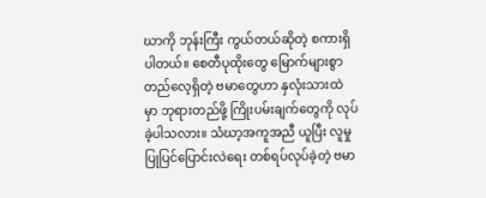ဃာကို ဘုန်းကြီး ကွယ်တယ်ဆိုတဲ့ စကားရှိပါတယ်။ စေတီပုထိုးတွေ မြောက်များစွာ တည်လေ့ရှိတဲ့ ဗမာတွေဟာ နှလုံးသားထဲ မှာ ဘုရားတည်ဖို့ ကြိုးပမ်းချက်တွေကို လုပ်ခဲ့ပါသလား။ သံဃာ့အကူအညီ ယူပြီး လူမှုပြုပြင်ပြောင်းလဲရေး တစ်ရပ်လုပ်ခဲ့တဲ့ ဗမာ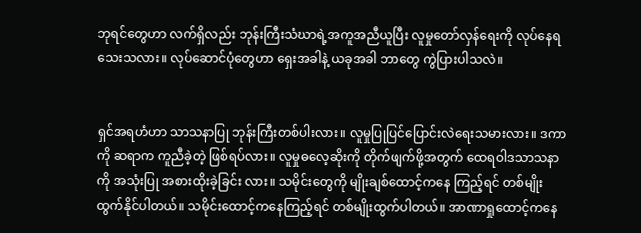ဘုရင်တွေဟာ လက်ရှိလည်း ဘုန်းကြီးသံဃာရဲ့အကူအညီယူပြီး လူမှုတော်လှန်ရေးကို လုပ်နေရသေးသလား။ လုပ်ဆောင်ပုံတွေဟာ ရှေးအခါနဲ့ ယခုအခါ ဘာတွေ ကွဲပြားပါသလဲ။


ရှင်အရဟံဟာ သာသနာပြု ဘုန်းကြီးတစ်ပါးလား။ လူမှုပြုပြင်ပြောင်းလဲရေးသမားလား။ ဒကာကို ဆရာက ကူညီခဲ့တဲ့ ဖြစ်ရပ်လား။ လူမှုဓလေ့ဆိုးကို တိုက်ဖျက်ဖို့အတွက် ထေရဝါဒသာသနာကို အသုံးပြု အစားထိုးခဲ့ခြင်း လား။ သမိုင်းတွေကို မျိုးချစ်ထောင့်ကနေ ကြည့်ရင် တစ်မျိုးထွက်နိုင်ပါတယ်။ သမိုင်းထောင့်ကနေကြည့်ရင် တစ်မျိုးထွက်ပါတယ်။ အာဏာရှုထောင့်ကနေ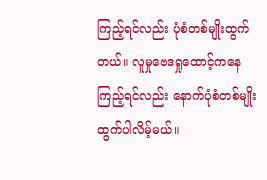ကြည့်ရင်လည်း ပုံစံတစ်မျိုးထွက်တယ်။ လူမှုဗေဒရှုထောင့်ကနေ ကြည့်ရင်လည်း နောက်ပုံစံတစ်မျိုးထွက်ပါလိမ့်မယ်။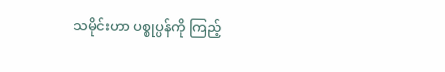သမိုင်းဟာ ပစ္စုပ္ပန်ကို ကြည့်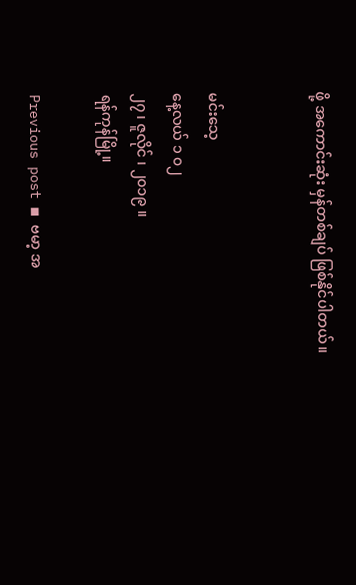ဖို့ အကောင်းဆုံး မှန်တစ်ချပ် ဖြစ်နိုင်ပါတယ်။


မင်းသေ့
နေ့လယ် ၁ ၀၂
၂၇ ၊ ဇူလိုင် ၊ ၂၀၁၉ ။
ရန်ကုန်မြို့။

Previous post ◾ ဗမာ့ အ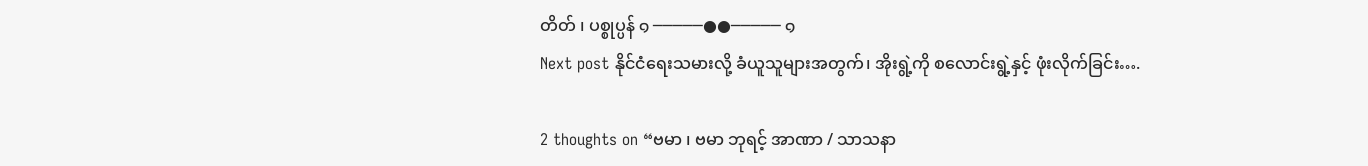တိတ် ၊ ပစ္စုပ္ပန် ๑ ─────●●───── ๑
Next post နိုင်ငံရေးသမားလို့ ခံယူသူများအတွက်၊ အိုးရွဲ့ကို စလောင်းရွဲ့နှင့် ဖုံးလိုက်ခြင်း….

2 thoughts on “ဗမာ ၊ ဗမာ ဘုရင့် အာဏာ / သာသနာ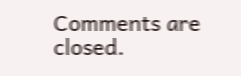Comments are closed.